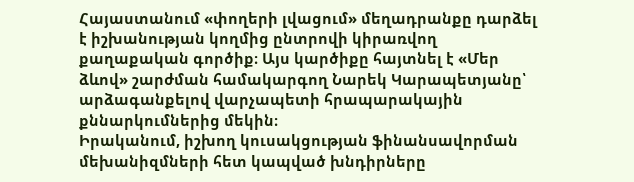Հայաստանում «փողերի լվացում» մեղադրանքը դարձել է իշխանության կողմից ընտրովի կիրառվող քաղաքական գործիք։ Այս կարծիքը հայտնել է «Մեր ձևով» շարժման համակարգող Նարեկ Կարապետյանը՝ արձագանքելով վարչապետի հրապարակային քննարկումներից մեկին։
Իրականում, իշխող կուսակցության ֆինանսավորման մեխանիզմների հետ կապված խնդիրները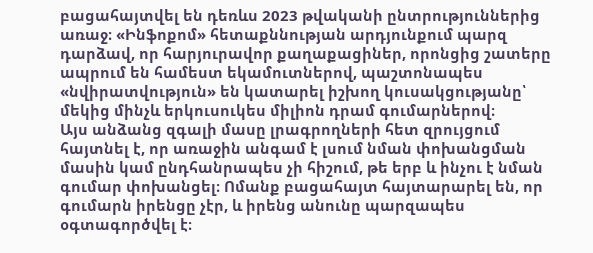բացահայտվել են դեռևս 2023 թվականի ընտրություններից առաջ։ «Ինֆոքոմ» հետաքննության արդյունքում պարզ դարձավ, որ հարյուրավոր քաղաքացիներ, որոնցից շատերը ապրում են համեստ եկամուտներով, պաշտոնապես «նվիրատվություն» են կատարել իշխող կուսակցությանը՝ մեկից մինչև երկուսուկես միլիոն դրամ գումարներով։
Այս անձանց զգալի մասը լրագրողների հետ զրույցում հայտնել է, որ առաջին անգամ է լսում նման փոխանցման մասին կամ ընդհանրապես չի հիշում, թե երբ և ինչու է նման գումար փոխանցել։ Ոմանք բացահայտ հայտարարել են, որ գումարն իրենցը չէր, և իրենց անունը պարզապես օգտագործվել է։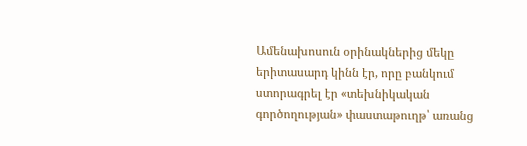Ամենախոսուն օրինակներից մեկը երիտասարդ կինն էր, որը բանկում ստորագրել էր «տեխնիկական գործողության» փաստաթուղթ՝ առանց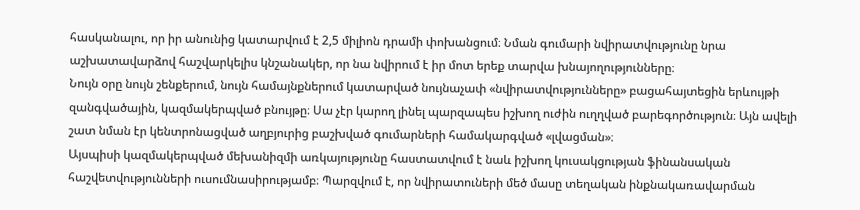հասկանալու, որ իր անունից կատարվում է 2,5 միլիոն դրամի փոխանցում։ Նման գումարի նվիրատվությունը նրա աշխատավարձով հաշվարկելիս կնշանակեր, որ նա նվիրում է իր մոտ երեք տարվա խնայողությունները։
Նույն օրը նույն շենքերում, նույն համայնքներում կատարված նույնաչափ «նվիրատվությունները» բացահայտեցին երևույթի զանգվածային, կազմակերպված բնույթը։ Սա չէր կարող լինել պարզապես իշխող ուժին ուղղված բարեգործություն։ Այն ավելի շատ նման էր կենտրոնացված աղբյուրից բաշխված գումարների համակարգված «լվացման»։
Այսպիսի կազմակերպված մեխանիզմի առկայությունը հաստատվում է նաև իշխող կուսակցության ֆինանսական հաշվետվությունների ուսումնասիրությամբ։ Պարզվում է, որ նվիրատուների մեծ մասը տեղական ինքնակառավարման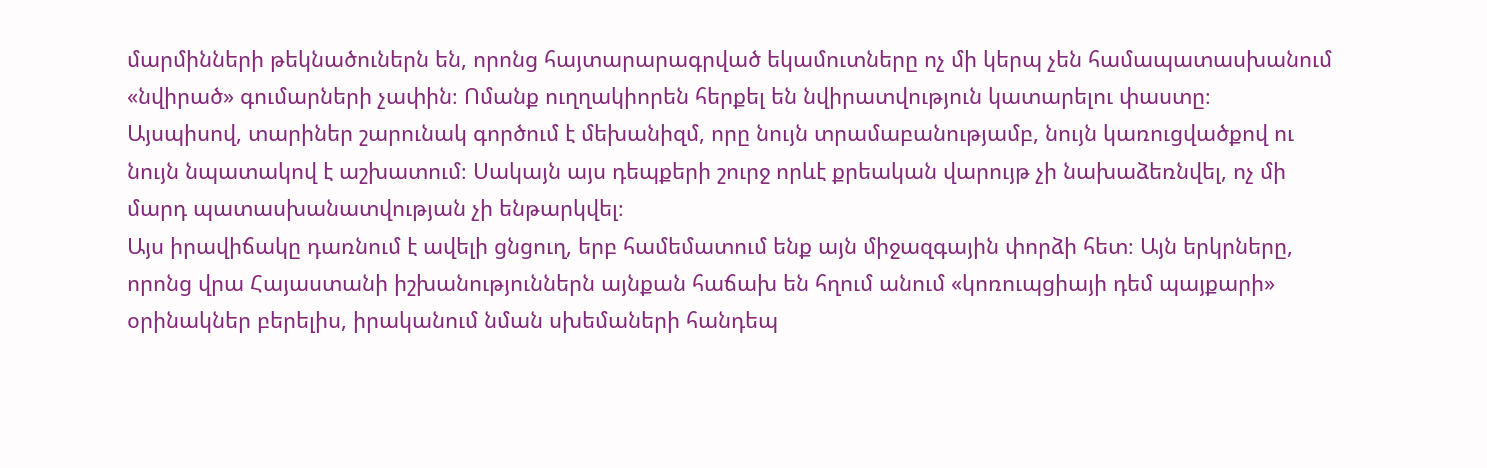մարմինների թեկնածուներն են, որոնց հայտարարագրված եկամուտները ոչ մի կերպ չեն համապատասխանում «նվիրած» գումարների չափին։ Ոմանք ուղղակիորեն հերքել են նվիրատվություն կատարելու փաստը։
Այսպիսով, տարիներ շարունակ գործում է մեխանիզմ, որը նույն տրամաբանությամբ, նույն կառուցվածքով ու նույն նպատակով է աշխատում։ Սակայն այս դեպքերի շուրջ որևէ քրեական վարույթ չի նախաձեռնվել, ոչ մի մարդ պատասխանատվության չի ենթարկվել։
Այս իրավիճակը դառնում է ավելի ցնցուղ, երբ համեմատում ենք այն միջազգային փորձի հետ։ Այն երկրները, որոնց վրա Հայաստանի իշխանություններն այնքան հաճախ են հղում անում «կոռուպցիայի դեմ պայքարի» օրինակներ բերելիս, իրականում նման սխեմաների հանդեպ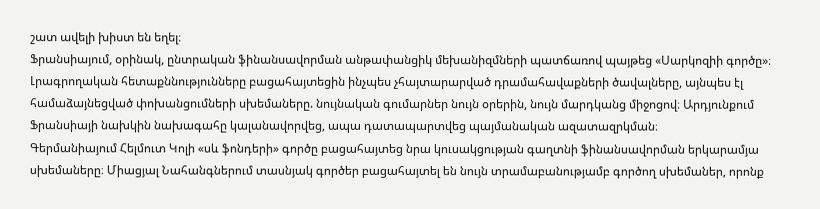շատ ավելի խիստ են եղել։
Ֆրանսիայում, օրինակ, ընտրական ֆինանսավորման անթափանցիկ մեխանիզմների պատճառով պայթեց «Սարկոզիի գործը»։ Լրագրողական հետաքննությունները բացահայտեցին ինչպես չհայտարարված դրամահավաքների ծավալները, այնպես էլ համաձայնեցված փոխանցումների սխեմաները. նույնական գումարներ նույն օրերին, նույն մարդկանց միջոցով։ Արդյունքում Ֆրանսիայի նախկին նախագահը կալանավորվեց, ապա դատապարտվեց պայմանական ազատազրկման։
Գերմանիայում Հելմուտ Կոլի «սև ֆոնդերի» գործը բացահայտեց նրա կուսակցության գաղտնի ֆինանսավորման երկարամյա սխեմաները։ Միացյալ Նահանգներում տասնյակ գործեր բացահայտել են նույն տրամաբանությամբ գործող սխեմաներ, որոնք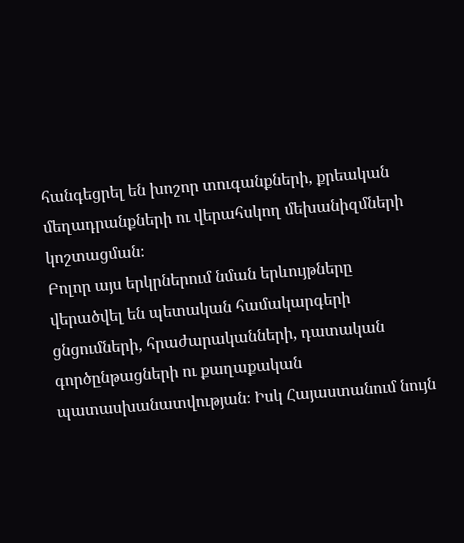հանգեցրել են խոշոր տուգանքների, քրեական մեղադրանքների ու վերահսկող մեխանիզմների կոշտացման։
Բոլոր այս երկրներում նման երևույթները վերածվել են պետական համակարգերի ցնցումների, հրաժարականների, դատական գործընթացների ու քաղաքական պատասխանատվության։ Իսկ Հայաստանում նույն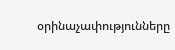օրինաչափությունները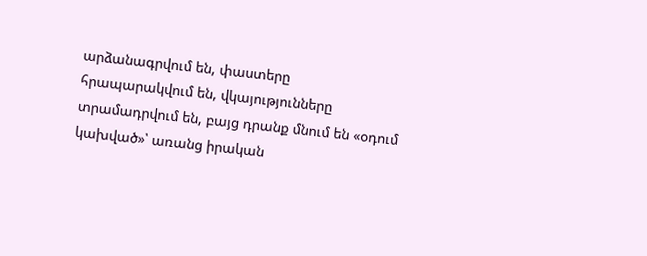արձանագրվում են, փաստերը հրապարակվում են, վկայությունները տրամադրվում են, բայց դրանք մնում են «օդում կախված»՝ առանց իրական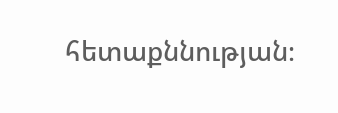հետաքննության։